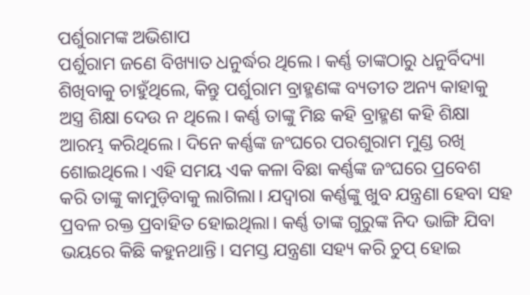ପର୍ଶୁରାମଙ୍କ ଅଭିଶାପ
ପର୍ଶୁରାମ ଜଣେ ବିଖ୍ୟାତ ଧନୁର୍ଦ୍ଧର ଥିଲେ। କର୍ଣ୍ଣ ତାଙ୍କଠାରୁ ଧନୁର୍ବିଦ୍ୟା ଶିଖିବାକୁ ଚାହୁଁଥିଲେ, କିନ୍ତୁ ପର୍ଶୁରାମ ବ୍ରାହ୍ମଣଙ୍କ ବ୍ୟତୀତ ଅନ୍ୟ କାହାକୁ ଅସ୍ତ୍ର ଶିକ୍ଷା ଦେଉ ନ ଥିଲେ। କର୍ଣ୍ଣ ତାଙ୍କୁ ମିଛ କହି ବ୍ରାହ୍ମଣ କହି ଶିକ୍ଷା ଆରମ୍ଭ କରିଥିଲେ। ଦିନେ କର୍ଣ୍ଣଙ୍କ ଜଂଘରେ ପରଶୁରାମ ମୁଣ୍ଡ ରଖି ଶୋଇଥିଲେ। ଏହି ସମୟ ଏକ କଳା ବିଛା କର୍ଣ୍ଣଙ୍କ ଜଂଘରେ ପ୍ରବେଶ କରି ତାଙ୍କୁ କାମୁଡ଼ିବାକୁ ଲାଗିଲା। ଯଦ୍ବାରା କର୍ଣ୍ଣଙ୍କୁ ଖୁବ ଯନ୍ତ୍ରଣା ହେବା ସହ ପ୍ରବଳ ରକ୍ତ ପ୍ରବାହିତ ହୋଇଥିଲା। କର୍ଣ୍ଣ ତାଙ୍କ ଗୁରୁଙ୍କ ନିଦ ଭାଙ୍ଗି ଯିବା ଭୟରେ କିଛି କହୁନଥାନ୍ତି। ସମସ୍ତ ଯନ୍ତ୍ରଣା ସହ୍ୟ କରି ଚୁପ୍ ହୋଇ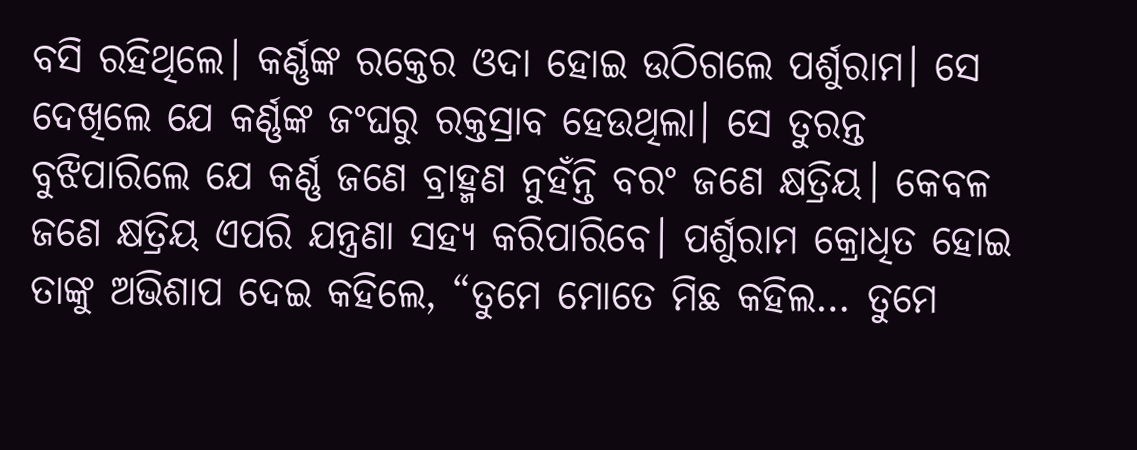ବସି ରହିଥିଲେ। କର୍ଣ୍ଣଙ୍କ ରକ୍ତେର ଓଦା ହୋଇ ଉଠିଗଲେ ପର୍ଶୁରାମ। ସେ ଦେଖିଲେ ଯେ କର୍ଣ୍ଣଙ୍କ ଜଂଘରୁ ରକ୍ତସ୍ରାବ ହେଉଥିଲା। ସେ ତୁରନ୍ତ ବୁଝିପାରିଲେ ଯେ କର୍ଣ୍ଣ ଜଣେ ବ୍ରାହ୍ମଣ ନୁହଁନ୍ତି ବରଂ ଜଣେ କ୍ଷତ୍ରିୟ। କେବଳ ଜଣେ କ୍ଷତ୍ରିୟ ଏପରି ଯନ୍ତ୍ରଣା ସହ୍ୟ କରିପାରିବେ। ପର୍ଶୁରାମ କ୍ରୋଧିତ ହୋଇ ତାଙ୍କୁ ଅଭିଶାପ ଦେଇ କହିଲେ, “ତୁମେ ମୋତେ ମିଛ କହିଲ… ତୁମେ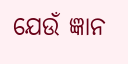ଯେଉଁ ଜ୍ଞାନ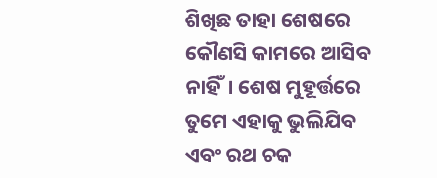ଶିଖିଛ ତାହା ଶେଷରେ କୌଣସି କାମରେ ଆସିବ ନାହିଁ। ଶେଷ ମୁହୂର୍ତ୍ତରେ ତୁମେ ଏହାକୁ ଭୁଲିଯିବ ଏବଂ ରଥ ଚକ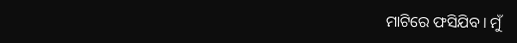ମାଟିରେ ଫସିଯିବ। ମୁଁ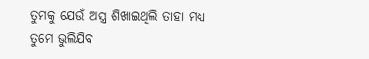ତୁମକୁ ଯେଉଁ ଅସ୍ତ୍ର ଶିଖାଇଥିଲି ତାହା ମଧ୍ୟ ତୁମେ ଭୁଲିଯିବ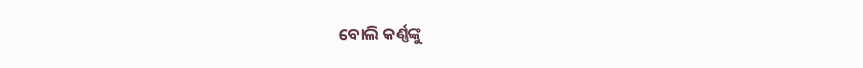ବୋଲି କର୍ଣ୍ଣଙ୍କୁ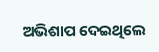ଅଭିଶାପ ଦେଇଥିଲେ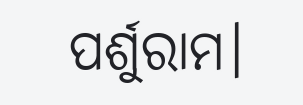ପର୍ଶୁରାମ।